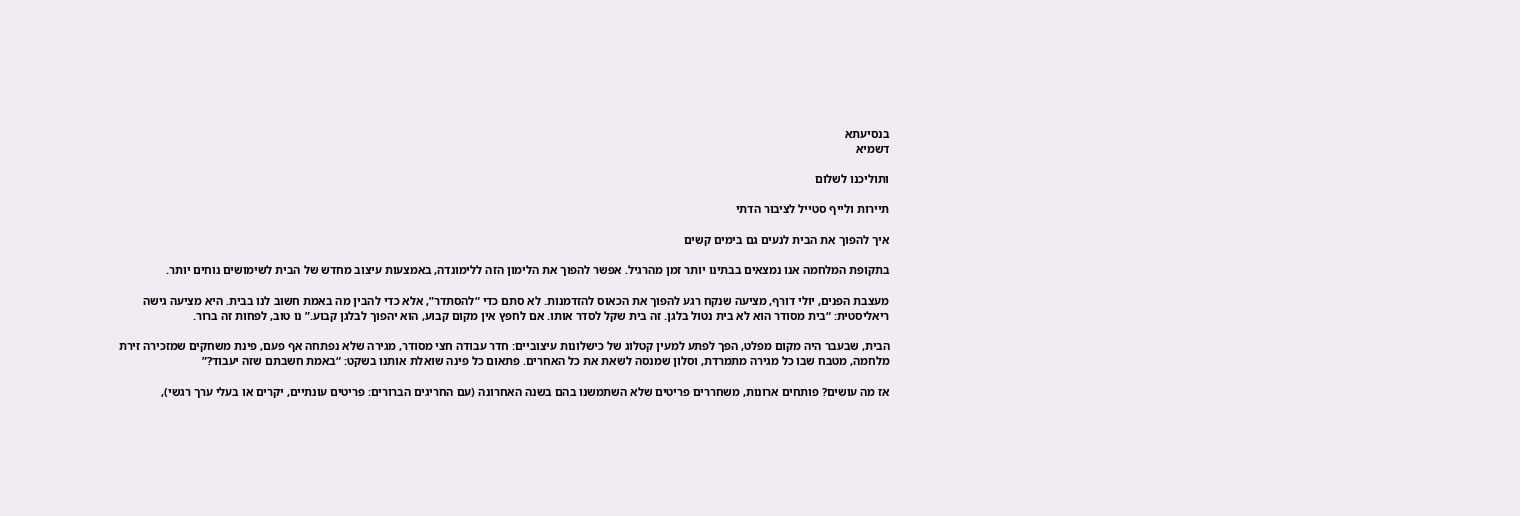בנסיעתא
דשמיא

ותוליכנו לשלום

תיירות ולייף סטייל לציבור הדתי

איך להפוך את הבית לנעים גם בימים קשים

בתקופת המלחמה אנו נמצאים בבתינו יותר זמן מהרגיל. אפשר להפוך את הלימון הזה ללימונדה, באמצעות עיצוב מחדש של הבית לשימושים נוחים יותר.

מעצבת הפנים, יולי דורף, מציעה שנקח רגע להפוך את הכאוס להזדמנות. לא סתם כדי “להסתדר”, אלא כדי להבין מה באמת חשוב לנו בבית. היא מציעה גישה ריאליסטית: “בית מסודר הוא לא בית נטול בלגן. זה בית שקל לסדר אותו. אם לחפץ אין מקום קבוע, הוא יהפוך לבלגן קבוע.” נו טוב, לפחות זה ברור.

הבית, שבעבר היה מקום מפלט, הפך לפתע למעין קטלוג של כישלונות עיצוביים: חדר עבודה חצי מסודר, מגירה שלא נפתחה אף פעם, פינת משחקים שמזכירה זירת מלחמה, מטבח שבו כל מגירה מתמרדת, וסלון שמנסה לשאת את כל האחרים. פתאום כל פינה שואלת אותנו בשקט: “באמת חשבתם שזה יעבוד?”

אז מה עושים? פותחים ארונות, משחררים פריטים שלא השתמשנו בהם בשנה האחרונה (עם החריגים הברורים: פריטים עונתיים, יקרים או בעלי ערך רגשי),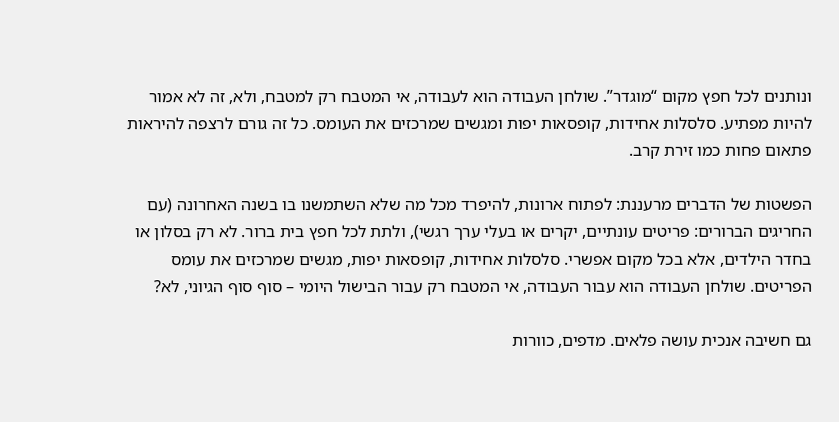ונותנים לכל חפץ מקום “מוגדר”. שולחן העבודה הוא לעבודה, אי המטבח רק למטבח, ולא, זה לא אמור להיות מפתיע. סלסלות אחידות, קופסאות יפות ומגשים שמרכזים את העומס. כל זה גורם לרצפה להיראות פתאום פחות כמו זירת קרב.

הפשטות של הדברים מרעננת: לפתוח ארונות, להיפרד מכל מה שלא השתמשנו בו בשנה האחרונה (עם החריגים הברורים: פריטים עונתיים, יקרים או בעלי ערך רגשי), ולתת לכל חפץ בית ברור. לא רק בסלון או בחדר הילדים, אלא בכל מקום אפשרי. סלסלות אחידות, קופסאות יפות, מגשים שמרכזים את עומס הפריטים. שולחן העבודה הוא עבור העבודה, אי המטבח רק עבור הבישול היומי – סוף סוף הגיוני, לא?

גם חשיבה אנכית עושה פלאים. מדפים, כוורות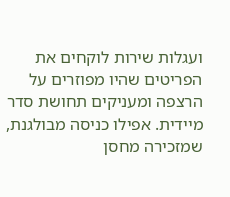ועגלות שירות לוקחים את הפריטים שהיו מפוזרים על הרצפה ומעניקים תחושת סדר מיידית. אפילו כניסה מבולגנת, שמזכירה מחסן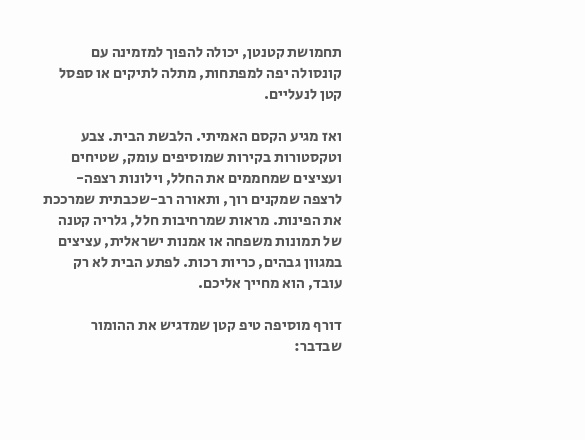תחמושת קטנטן, יכולה להפוך למזמינה עם קונסולה יפה למפתחות, מתלה לתיקים או ספסל קטן לנעליים.

ואז מגיע הקסם האמיתי. הלבשת הבית. צבע וטקסטורות בקירות שמוסיפים עומק, שטיחים ועציצים שמחממים את החלל, וילונות רצפה-לרצפה שמקנים רוך, ותאורה רב-שכבתית שמרככת את הפינות. מראות שמרחיבות חלל, גלריה קטנה של תמונות משפחה או אמנות ישראלית, עציצים במגוון גבהים, כריות רכות. לפתע הבית לא רק עובד, הוא מחייך אליכם.

דורף מוסיפה טיפ קטן שמדגיש את ההומור שבדבר: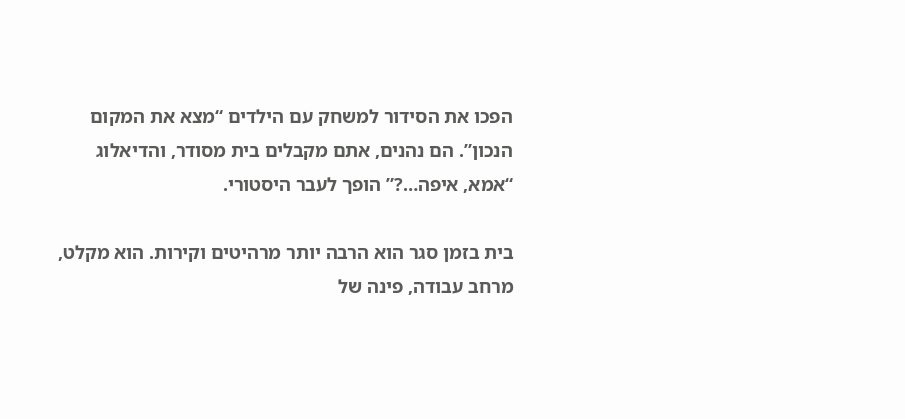הפכו את הסידור למשחק עם הילדים “מצא את המקום הנכון”. הם נהנים, אתם מקבלים בית מסודר, והדיאלוג “אמא, איפה…?” הופך לעבר היסטורי.

בית בזמן סגר הוא הרבה יותר מרהיטים וקירות. הוא מקלט, מרחב עבודה, פינה של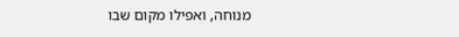מנוחה, ואפילו מקום שבו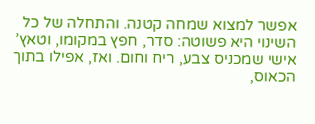אפשר למצוא שמחה קטנה. והתחלה של כל השינוי היא פשוטה: סדר, חפץ במקומו, וטאץ’ אישי שמכניס צבע, ריח וחום. ואז, אפילו בתוך הכאוס,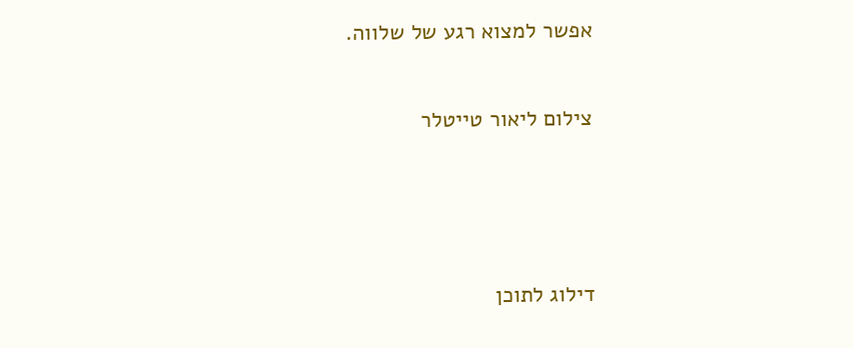אפשר למצוא רגע של שלווה.

צילום ליאור טייטלר



דילוג לתוכן